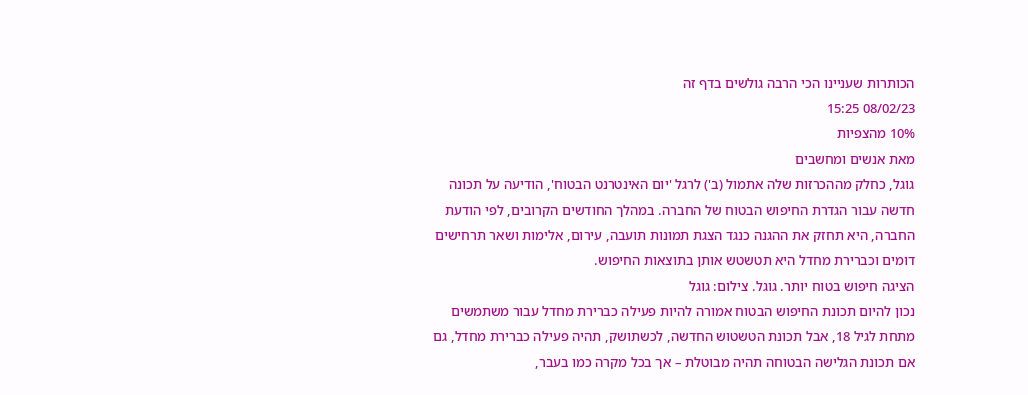הכותרות שעניינו הכי הרבה גולשים בדף זה
08/02/23 15:25
10% מהצפיות
מאת אנשים ומחשבים
גוגל, כחלק מההכרזות שלה אתמול (ב') לרגל 'יום האינטרנט הבטוח', הודיעה על תכונה חדשה עבור הגדרת החיפוש הבטוח של החברה. במהלך החודשים הקרובים, לפי הודעת החברה, היא תחזק את ההגנה כנגד הצגת תמונות תועבה, עירום, אלימות ושאר תרחישים דומים וכברירת מחדל היא תטשטש אותן בתוצאות החיפוש.
הציגה חיפוש בטוח יותר. גוגל. צילום: גוגל
נכון להיום תכונת החיפוש הבטוח אמורה להיות פעילה כברירת מחדל עבור משתמשים מתחת לגיל 18, אבל תכונת הטשטוש החדשה, לכשתושק, תהיה פעילה כברירת מחדל, גם אם תכונת הגלישה הבטוחה תהיה מבוטלת – אך בכל מקרה כמו בעבר,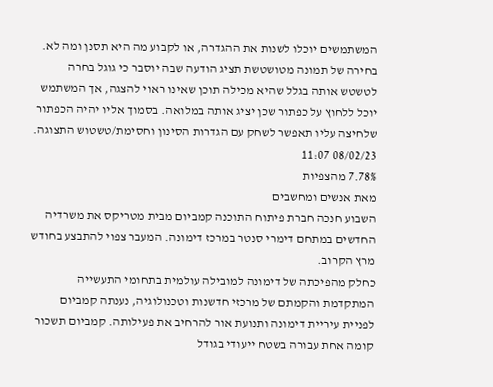המשתמשים יוכלו לשנות את ההגדרה, או לקבוע מה היא תסנן ומה לא.
בחירה של תמונה מטושטשת תציג הודעה שבה יוסבר כי גוגל בחרה לטשטש אותה בגלל שהיא מכילה תוכן שאינו ראוי להצגה, אך המשתמש יוכל ללחוץ על כפתור שכן יציג אותה במלואה. בסמוך אליו יהיה הכפתור שלחיצה עליו תאפשר לשחק עם הגדרות הסינון וחסימת/טשטוש התצוגה.
08/02/23 11:07
7.78% מהצפיות
מאת אנשים ומחשבים
השבוע חנכה חברת פיתוח התוכנה קמביום מבית מטריקס את משרדיה החדשים במתחם דימרי סנטר במרכז דימונה. המעבר צפוי להתבצע בחודש מרץ הקרוב.
כחלק מהפיכתה של דימונה למובילה עולמית בתחומי התעשייה המתקדמת והקמתם של מרכזי חדשנות וטכנולוגיה, נענתה קמביום לפניית עיריית דימונה ותנועת אור להרחיב את פעילותה. קמביום תשכור קומה אחת עבורה בשטח ייעודי בגודל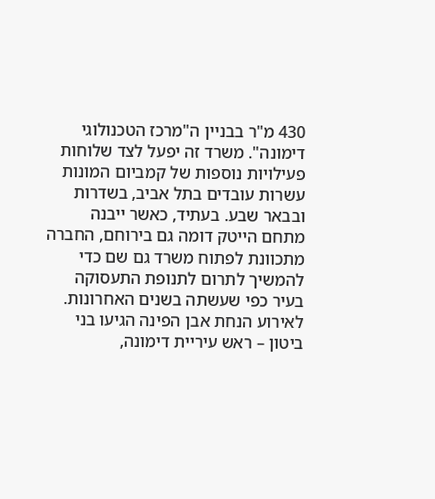430 מ"ר בבניין ה"מרכז הטכנולוגי דימונה". משרד זה יפעל לצד שלוחות פעילויות נוספות של קמביום המונות עשרות עובדים בתל אביב, בשדרות ובבאר שבע. בעתיד, כאשר ייבנה מתחם הייטק דומה גם בירוחם, החברה מתכוונת לפתוח משרד גם שם כדי להמשיך לתרום לתנופת התעסוקה בעיר כפי שעשתה בשנים האחרונות.
לאירוע הנחת אבן הפינה הגיעו בני ביטון – ראש עיריית דימונה,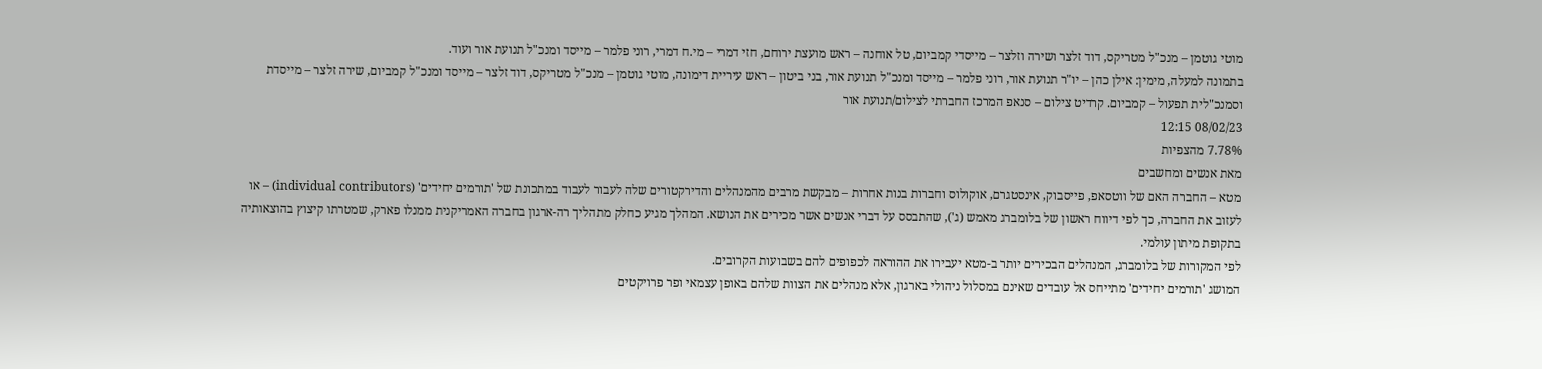מוטי גוטמן – מנכ"ל מטריקס, דוד זלצר ושירה וזלצר – מייסדי קמביום, טל אוחנה – ראש מועצת ירוחם, חזי דמרי – מי.ח דמרי, רוני פלמר – מייסד ומנכ"ל תנועת אור ועוד.
בתמונה למעלה, מימין: אילן כהן – יו"ר תנועת אור, רוני פלמר – מייסד ומנכ"ל תנועת אור, בני ביטון – ראש עיריית דימונה, מוטי גוטמן – מנכ"ל מטריקס, דוד זלצר – מייסד ומנכ"ל קמביום, שירה זלצר – מייסדת וסמנכ"לית תפעול – קמביום. קרדיט צילום – סנאפ המרכז החברתי לצילום/תנועת אור
08/02/23 12:15
7.78% מהצפיות
מאת אנשים ומחשבים
מטא – החברה האם של ווטסאפ, פייסבוק, אינסטגרם, אוקולוס וחברות בנות אחרות – מבקשת מרבים מהמנהלים והדירקטורים שלה לעבור לעבוד במתכונת של 'תורמים יחידים' (individual contributors) – או לעזוב את החברה, כך לפי דיווח ראשון של בלומברג מאמש (ג'), שהתבסס על דברי אנשים אשר מכירים את הנושא. המהלך מגיע כחלק מתהליך רה-ארגון בחברה האמריקנית ממנלו פארק, שמטרתו קיצוץ בהוצאותיה בתקופת מיתון עולמי.
לפי המקורות של בלומברג, המנהלים הבכירים יותר ב-מטא יעבירו את ההוראה לכפופים להם בשבועות הקרובים.
המושג 'תורמים יחידים' מתייחס אל עובדים שאינם במסלול ניהולי בארגון, אלא מנהלים את הצוות שלהם באופן עצמאי ופר פרויקטים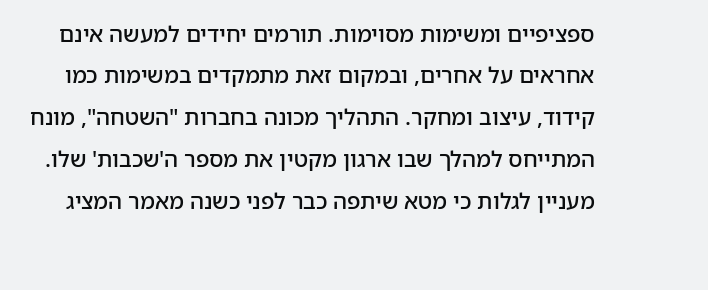ספציפיים ומשימות מסוימות. תורמים יחידים למעשה אינם אחראים על אחרים, ובמקום זאת מתמקדים במשימות כמו קידוד, עיצוב ומחקר. התהליך מכונה בחברות "השטחה", מונח המתייחס למהלך שבו ארגון מקטין את מספר ה'שכבות' שלו.
מעניין לגלות כי מטא שיתפה כבר לפני כשנה מאמר המציג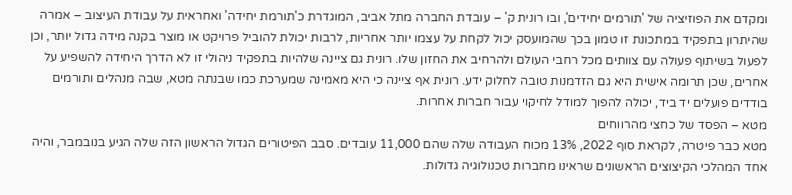ומקדם את הפוזיציה של 'תורמים יחידים', ובו רונית ק' – עובדת החברה מתל אביב, המוגדרת כ'תורמת יחידה' ואחראית על עבודת העיצוב – אמרה שהיתרון בתפקיד במתכונת זו טמון בכך שהמועסק יכול לקחת על עצמו יותר אחריות, לרבות יכולת להוביל פרויקט או מוצר בקנה מידה גדול יותר, וכן לפעול בשיתוף פעולה עם צוותים מכל רחבי העולם ולהרחיב את החזון שלו. רונית גם ציינה שלהיות בתפקיד ניהולי זו לא הדרך היחידה להשפיע על אחרים, שכן תרומה אישית היא גם הזדמנות טובה לחלוק ידע. רונית אף ציינה כי היא מאמינה שמערכת כמו שבנתה מטא, שבה מנהלים ותורמים בודדים פועלים יד ביד, יכולה להפוך למודל לחיקוי עבור חברות אחרות.
מטא – הפסד של כחצי מהרווחים
מטא כבר פיטרה, לקראת סוף 2022, 13% מכוח העבודה שלה שהם 11,000 עובדים. סבב הפיטורים הגדול הראשון הזה שלה הגיע בנובמבר, והיה אחד המהלכי הקיצוצים הראשונים שראינו מחברות טכנולוגיה גדולות.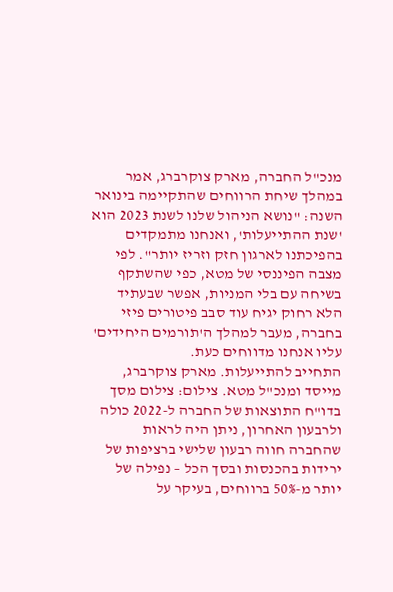מנכ"ל החברה, מארק צוקרברג, אמר במהלך שיחת הרווחים שהתקיימה בינואר השנה: "נושא הניהול שלנו לשנת 2023 הוא 'שנת ההתייעלות', ואנחנו מתמקדים בהפיכתנו לארגון חזק וזריז יותר". לפי מצבה הפיננסי של מטא, כפי שהשתקף בשיחה עם בלי המניות, אפשר שבעתיד הלא רחוק יגיח עוד סבב פיטורים פיזי בחברה, מעבר למהלך ה'תורמים היחידים' עליו אנחנו מדווחים כעת.
התחייב להתייעלות. מארק צוקרברג, מייסד ומנכ"ל מטא. צילום: צילום מסך
בדו"ח התוצאות של החברה ל-2022 כולה ולרבעון האחרון, ניתן היה לראות שהחברה חווה רבעון שלישי ברציפות של ירידות בהכנסות ובסך הכל – נפילה של יותר מ-50% ברווחים, בעיקר על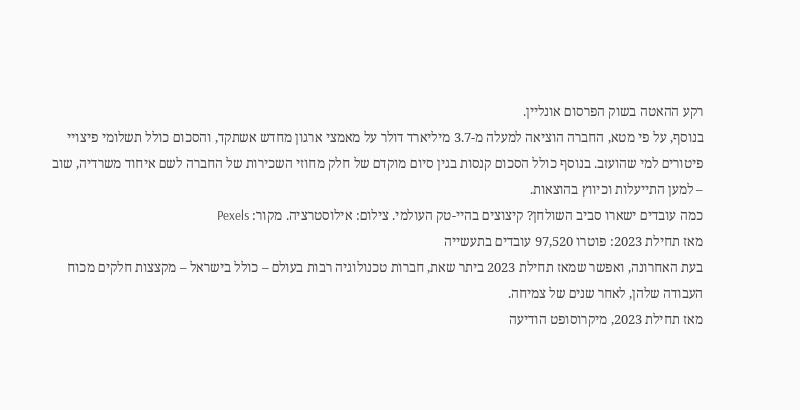רקע ההאטה בשוק הפרסום אונליין.
בנוסף, על פי מטא, החברה הוציאה למעלה מ-3.7 מיליארד דולר על מאמצי ארגון מחדש אשתקד, והסכום כולל תשלומי פיצויי פיטורים למי שהועזב. בנוסף כולל הסכום קנסות בגין סיום מוקדם של חלק מחוזי השכירות של החברה לשם איחוד משרדיה, שוב – למען התייעלות וכיווץ בהוצאות.
כמה עובדים ישארו סביב השולחן? קיצוצים בהיי-טק העולמי. צילום: אילוסטרציה. מקור: Pexels
מאז תחילת 2023: פוטרו 97,520 עובדים בתעשייה
בעת האחרונה, ואפשר שמאז תחילת 2023 ביתר שאת, חברות טכנולוגיה רבות בעולם – כולל בישראל – מקצצות חלקים מכוח העבודה שלהן, לאחר שנים של צמיחה.
מאז תחילת 2023, מיקרוסופט הודיעה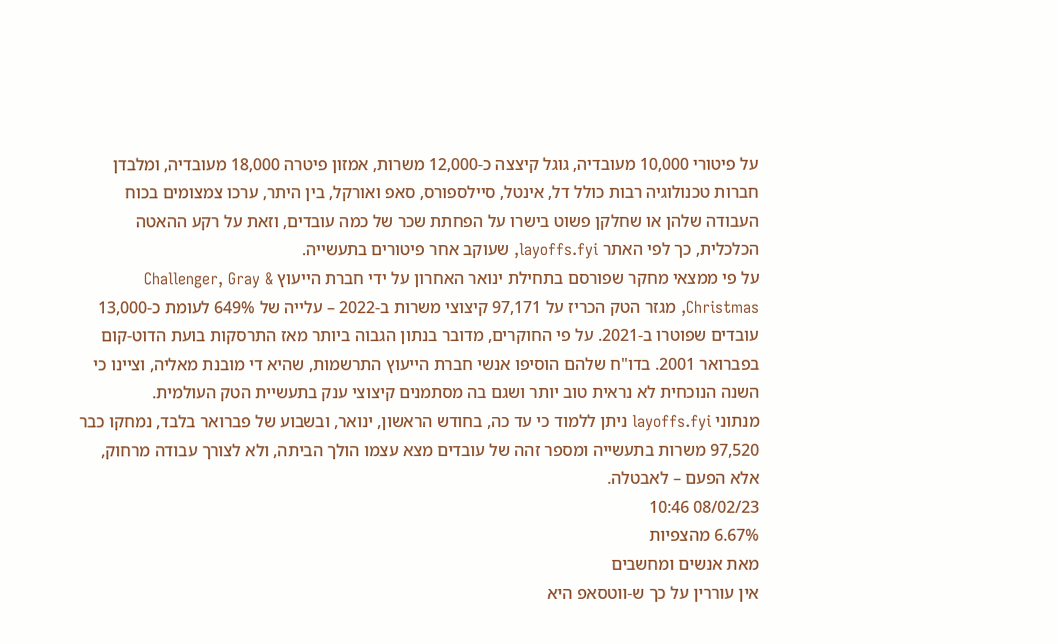על פיטורי 10,000 מעובדיה, גוגל קיצצה כ-12,000 משרות, אמזון פיטרה 18,000 מעובדיה, ומלבדן חברות טכנולוגיה רבות כולל דל, אינטל, סיילספורס, סאפ ואורקל, בין היתר, ערכו צמצומים בכוח העבודה שלהן או שחלקן פשוט בישרו על הפחתת שכר של כמה עובדים, וזאת על רקע ההאטה הכלכלית, כך לפי האתר layoffs.fyi, שעוקב אחר פיטורים בתעשייה.
על פי ממצאי מחקר שפורסם בתחילת ינואר האחרון על ידי חברת הייעוץ Challenger, Gray & Christmas, מגזר הטק הכריז על 97,171 קיצוצי משרות ב-2022 – עלייה של 649% לעומת כ-13,000 עובדים שפוטרו ב-2021. על פי החוקרים, מדובר בנתון הגבוה ביותר מאז התרסקות בועת הדוט-קום בפברואר 2001. בדו"ח שלהם הוסיפו אנשי חברת הייעוץ התרשמות, שהיא די מובנת מאליה, וציינו כי השנה הנוכחית לא נראית טוב יותר ושגם בה מסתמנים קיצוצי ענק בתעשיית הטק העולמית.
מנתוני layoffs.fyi ניתן ללמוד כי עד כה, בחודש הראשון, ינואר, ובשבוע של פברואר בלבד, נמחקו כבר 97,520 משרות בתעשייה ומספר זהה של עובדים מצא עצמו הולך הביתה, ולא לצורך עבודה מרחוק, אלא הפעם – לאבטלה.
08/02/23 10:46
6.67% מהצפיות
מאת אנשים ומחשבים
אין עוררין על כך ש-ווטסאפ היא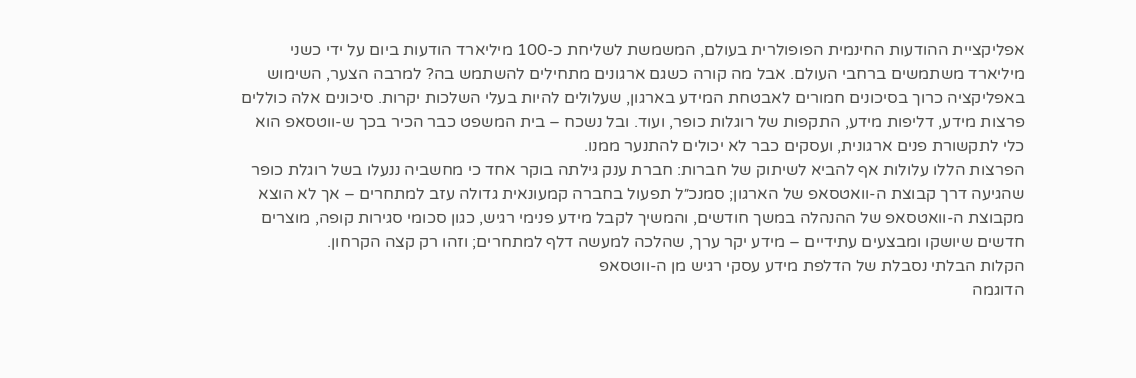אפליקציית ההודעות החינמית הפופולרית בעולם, המשמשת לשליחת כ-100 מיליארד הודעות ביום על ידי כשני מיליארד משתמשים ברחבי העולם. אבל מה קורה כשגם ארגונים מתחילים להשתמש בה? למרבה הצער, השימוש באפליקציה כרוך בסיכונים חמורים לאבטחת המידע בארגון, שעלולים להיות בעלי השלכות יקרות. סיכונים אלה כוללים פרצות מידע, דליפות מידע, התקפות של רוגלות כופר, ועוד. ובל נשכח – בית המשפט כבר הכיר בכך ש-ווטסאפ הוא כלי לתקשורת פנים ארגונית, ועסקים כבר לא יכולים להתנער ממנו.
הפרצות הללו עלולות אף להביא לשיתוק של חברות: חברת ענק גילתה בוקר אחד כי מחשביה ננעלו בשל רוגלת כופר שהגיעה דרך קבוצת ה-וואטסאפ של הארגון; סמנכ״ל תפעול בחברה קמעונאית גדולה עזב למתחרים – אך לא הוצא מקבוצת ה-וואטסאפ של ההנהלה במשך חודשים, והמשיך לקבל מידע פנימי רגיש, כגון סכומי סגירות קופה, מוצרים חדשים שיושקו ומבצעים עתידיים – מידע יקר ערך, שהלכה למעשה דלף למתחרים; וזהו רק קצה הקרחון.
הקלות הבלתי נסבלת של הדלפת מידע עסקי רגיש מן ה-ווטסאפ
הדוגמה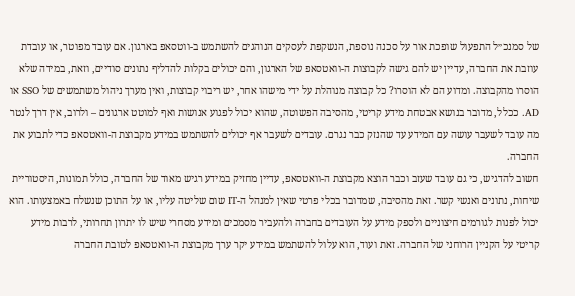של סמנכ״ל התפעול שופכת אור על סכנה נוספת, הנשקפת לעסקים הנוהגים להשתמש ב-ווטסאפ בארגון. אם עובד מפוטר, או עובדת עוזבת את החברה, עדיין יש להם גישה לקבוצות ה-וואטסאפ של הארגון, והם יכולים בקלות להדליף נתונים סודיים, וזאת, במידה שלא הוסרו מהקבוצה. ומדוע הם לא הוסרו? כל קבוצה מנוהלת על ידי מישהו אחר, יש ריבוי קבוצות, ואין מערך ניהול משתמשים של SSO או AD. ככלל, מדובר בנושא אבטחת מידע קריטי, מהסיבה הפשוטה, שהוא יכול לפגוע אנושות ואף למוטט ארגונים – ולרוב, אין דרך לנטר מה עובד לשעבר עושה עם המידע עד שהנזק כבר נגרם. עובדים לשעבר אף יכולים להשתמש במידע מקבוצת ה-וואטסאפ כדי לתבוע את החברה.
חשוב להדגיש, כי גם עובד שעזב וכבר הוצא מקבוצת ה-וואטסאפ, עדיין מחזיק במידע רגיש מאוד של החברה, כולל תמונות, היסטוריית שיחות, נתונים ואנשי קשר. זאת מהסיבה, שמדובר בכלי פרטי שאין למנהל ה-IT שום שליטה עליו, או על התוכן שנשלח באמצעותו. הוא יכול לפנות לגורמים חיצוניים ולספק מידע על העובדים בחברה ולהעביר מסמכים ומידע מסחרי שיש לו יתרון תחרותי, לרבות מידע קריטי על הקניין הרוחני של החברה. זאת ועוד, הוא עלול להשתמש במידע יקר ערך מקבוצת ה-וואטסאפ לטובת החברה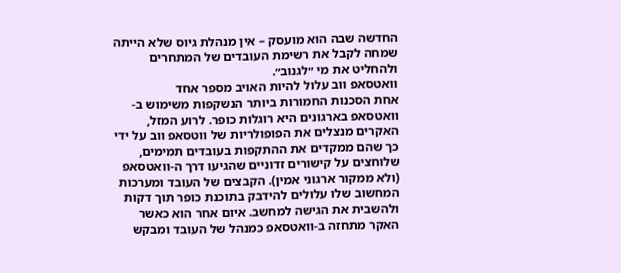החדשה שבה הוא מועסק – אין מנהלת גיוס שלא הייתה שמחה לקבל את רשימת העובדים של המתחרים ולהחליט את מי ״לגנוב״.
וואטסאפ ווב עלול להיות האויב מספר אחד
אחת הסכנות החמורות ביותר הנשקפות משימוש ב-וואטסאפ בארגונים היא רוגלות כופר. לרוע המזל, האקרים מנצלים את הפופולריות של ווטסאפ ווב על ידי כך שהם ממקדים את ההתקפות בעובדים תמימים, שלוחצים על קישורים זדוניים שהגיעו דרך ה-וואטסאפ (ולא ממקור ארגוני אמין). הקבצים של העובד ומערכות המחשוב שלו עלולים להידבק בתוכנת כופר תוך דקות ולהשבית את הגישה למחשב. איום אחר הוא כאשר האקר מתחזה ב-וואטסאפ כמנהל של העובד ומבקש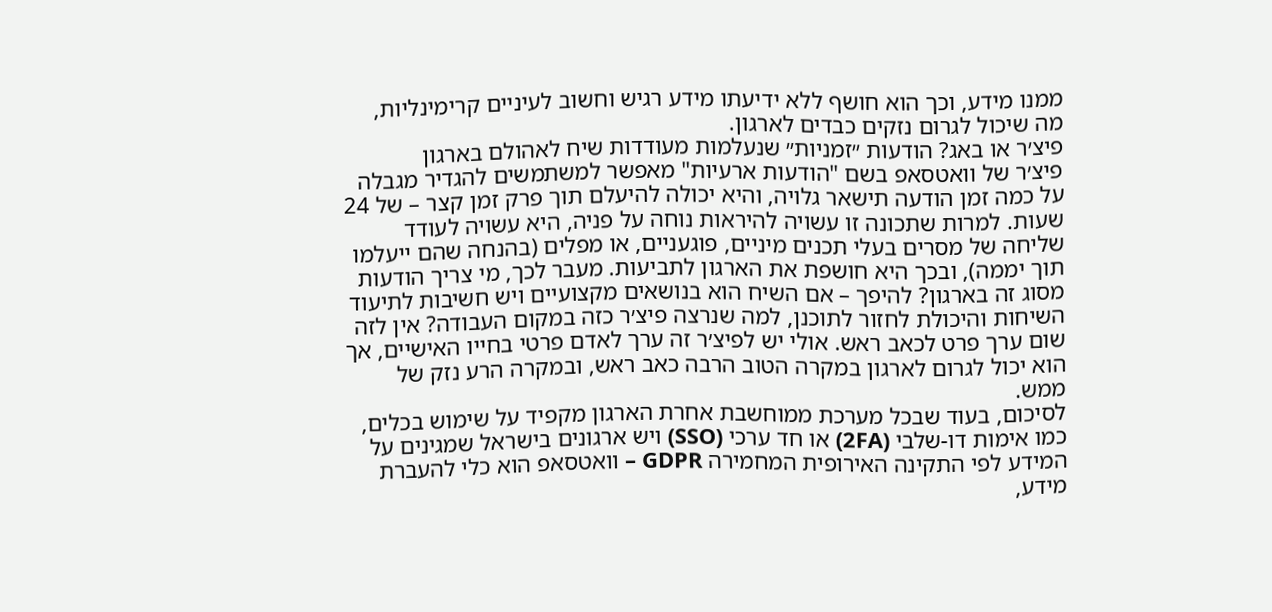ממנו מידע, וכך הוא חושף ללא ידיעתו מידע רגיש וחשוב לעיניים קרימינליות, מה שיכול לגרום נזקים כבדים לארגון.
פיצ׳ר או באג? הודעות ״זמניות״ שנעלמות מעודדות שיח לאהולם בארגון
פיצ׳ר של וואטסאפ בשם "הודעות ארעיות" מאפשר למשתמשים להגדיר מגבלה על כמה זמן הודעה תישאר גלויה, והיא יכולה להיעלם תוך פרק זמן קצר – של 24 שעות. למרות שתכונה זו עשויה להיראות נוחה על פניה, היא עשויה לעודד שליחה של מסרים בעלי תכנים מיניים, פוגעניים, או מפלים (בהנחה שהם ייעלמו תוך יממה), ובכך היא חושפת את הארגון לתביעות. מעבר לכך, מי צריך הודעות מסוג זה בארגון? להיפך – אם השיח הוא בנושאים מקצועיים ויש חשיבות לתיעוד השיחות והיכולת לחזור לתוכנן, למה שנרצה פיצ׳ר כזה במקום העבודה? אין לזה שום ערך פרט לכאב ראש. אולי יש לפיצ׳ר זה ערך לאדם פרטי בחייו האישיים, אך הוא יכול לגרום לארגון במקרה הטוב הרבה כאב ראש, ובמקרה הרע נזק של ממש.
לסיכום, בעוד שבכל מערכת ממוחשבת אחרת הארגון מקפיד על שימוש בכלים, כמו אימות דו-שלבי (2FA) או חד ערכי (SSO) ויש ארגונים בישראל שמגינים על המידע לפי התקינה האירופית המחמירה GDPR – וואטסאפ הוא כלי להעברת מידע,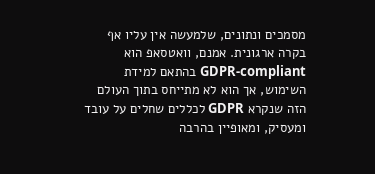מסמכים ונתונים, שלמעשה אין עליו אף בקרה ארגונית. אמנם, וואטסאפ הוא GDPR-compliant בהתאם למידת השימוש, אך הוא לא מתייחס בתוך העולם הזה שנקרא GDPR לכללים שחלים על עובד ומעסיק, ומאופיין בהרבה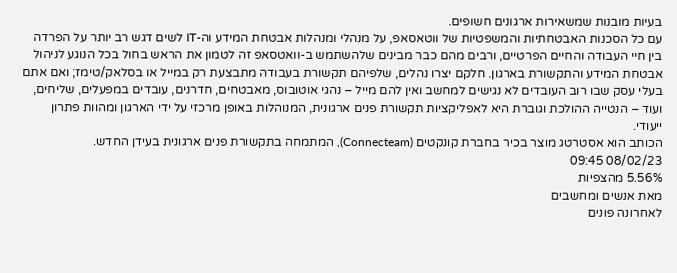בעיות מובנות שמשאירות ארגונים חשופים.
עם כל הסכנות האבטחתיות והמשפטיות של ווטאסאפ, על מנהלי ומנהלות אבטחת המידע וה-IT לשים דגש רב יותר על הפרדה בין חיי העבודה והחיים הפרטיים, ורבים מהם כבר מבינים שלהשתמש ב-וואטסאפ זה לטמון את הראש בחול בכל הנוגע לניהול אבטחת המידע והתקשורת בארגון. חלקם יצרו נהלים, שלפיהם תקשורת בעבודה מתבצעת רק במייל או בסלאק/טימז; ואם אתם בעלי עסק שבו רוב העובדים לא נגישים למחשב ואין להם מייל – נהגי אוטובוס, מאבטחים, חדרנים, עובדים במפעלים, שליחים, ועוד – הנטייה ההולכת וגוברת היא לאפליקציות תקשורת פנים ארגונית, המנוהלות באופן מרכזי על ידי הארגון ומהוות פתרון ייעודי.
הכותב הוא אסטרטג מוצר בכיר בחברת קונקטים (Connecteam), המתמחה בתקשורת פנים ארגונית בעידן החדש.
08/02/23 09:45
5.56% מהצפיות
מאת אנשים ומחשבים
לאחרונה פונים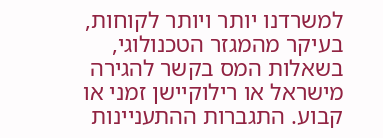למשרדנו יותר ויותר לקוחות, בעיקר מהמגזר הטכנולוגי, בשאלות המס בקשר להגירה מישראל או רילוקיישן זמני או קבוע. התגברות ההתעניינות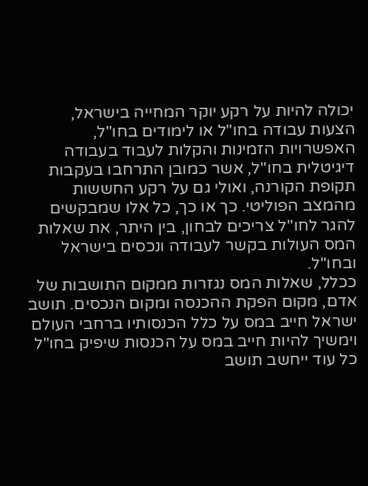יכולה להיות על רקע יוקר המחייה בישראל, הצעות עבודה בחו"ל או לימודים בחו"ל, האפשרויות הזמינות והקלות לעבוד בעבודה דיגיטלית בחו"ל, אשר כמובן התרחבו בעקבות תקופת הקורנה, ואולי גם על רקע החששות מהמצב הפוליטי. כך או כך, כל אלו שמבקשים להגר לחו"ל צריכים לבחון, בין היתר, את שאלות המס העולות בקשר לעבודה ונכסים בישראל ובחו"ל.
ככלל, שאלות המס נגזרות ממקום התושבות של אדם, מקום הפקת ההכנסה ומקום הנכסים. תושב ישראל חייב במס על כלל הכנסותיו ברחבי העולם וימשיך להיות חייב במס על הכנסות שיפיק בחו"ל כל עוד ייחשב תושב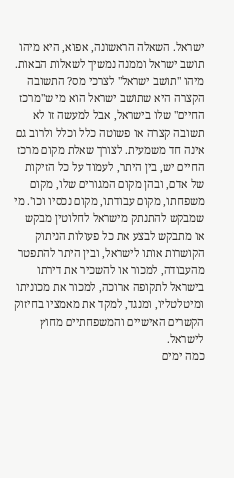ישראל. השאלה הראשונה, אפוא, היא מיהו תושב ישראל וממנה נמשיך לשאלות הבאות.
מיהו "תושב ישראל" לצרכי מס? התשובה הקצרה היא שתושב ישראל הוא מי ש"מרכז החיים" שלו בישראל, אבל למעשה זו לא תשובה קצרה או פשוטה כלל וכלל ולרוב גם אינה חד משמעית. לצורך שאלת מקום מרכז החיים יש, בין היתר, לעמוד על כל הזיקות של אדם, ובהן מקום המגורים שלו, מקום משפחתו, מקום עבודתו, מקום נכסיו וכו'. מי שמבקש להתנתק מישראל לחלוטין מבקש או מתבקש לבצע את כל פעולות הניתוק הקושרות אותו לישראל, ובין היתר להתפטר מהעבודה, למכור או להשכיר את דירתו בישראל לתקופה ארוכה, למכור את מכוניתו ומיטלטליו, ומנגד, למקד את מאמציו בחיזוק הקשרים האישיים והמשפחתיים מחוץ לישראל.
כמה ימים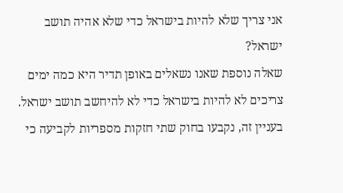אני צריך שלא להיות בישראל כדי שלא אהיה תושב ישראל?
שאלה נוספת שאנו נשאלים באופן תדיר היא כמה ימים צריכים לא להיות בישראל כדי לא להיחשב תושב ישראל. בעניין זה, נקבעו בחוק שתי חזקות מספריות לקביעה כי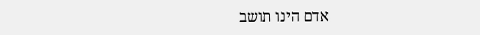אדם הינו תושב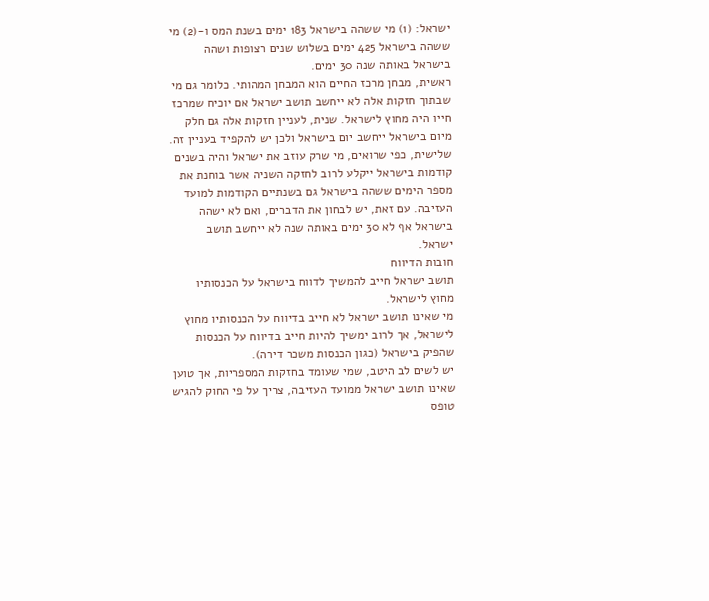ישראל: (1) מי ששהה בישראל 183 ימים בשנת המס ו-(2) מי ששהה בישראל 425 ימים בשלוש שנים רצופות ושהה בישראל באותה שנה 30 ימים.
ראשית, מבחן מרכז החיים הוא המבחן המהותי. כלומר גם מי שבתוך חזקות אלה לא ייחשב תושב ישראל אם יוכיח שמרכז חייו היה מחוץ לישראל. שנית, לעניין חזקות אלה גם חלק מיום בישראל ייחשב יום בישראל ולכן יש להקפיד בעניין זה. שלישית, כפי שרואים, מי שרק עוזב את ישראל והיה בשנים קודמות בישראל ייקלע לרוב לחזקה השניה אשר בוחנת את מספר הימים ששהה בישראל גם בשנתיים הקודמות למועד העזיבה. עם זאת, יש לבחון את הדברים, ואם לא ישהה בישראל אף לא 30 ימים באותה שנה לא ייחשב תושב ישראל.
חובות הדיווח
תושב ישראל חייב להמשיך לדווח בישראל על הכנסותיו מחוץ לישראל.
מי שאינו תושב ישראל לא חייב בדיווח על הכנסותיו מחוץ לישראל, אך לרוב ימשיך להיות חייב בדיווח על הכנסות שהפיק בישראל (כגון הכנסות משכר דירה).
יש לשים לב היטב, שמי שעומד בחזקות המספריות, אך טוען שאינו תושב ישראל ממועד העזיבה, צריך על פי החוק להגיש טופס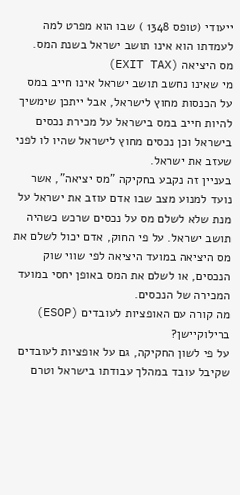ייעודי (טופס 1348 ) שבו הוא מפרט למה לעמדתו הוא אינו תושב ישראל בשנת המס.
מס היציאה (EXIT TAX)
מי שאינו נחשב תושב ישראל אינו חייב במס על הכנסות מחוץ לישראל, אבל ייתכן שימשיך להיות חייב במס בישראל על מכירת נכסים בישראל וכן נכסים מחוץ לישראל שהיו לו לפני שעזב את ישראל.
בעניין זה נקבע בחקיקה "מס יציאה", אשר נועד למנוע מצב שבו אדם עוזב את ישראל על מנת שלא לשלם מס על נכסים שרכש כשהיה תושב ישראל. על פי החוק, אדם יכול לשלם את מס היציאה במועד היציאה לפי שווי שוק הנכסים, או לשלם את המס באופן יחסי במועד המכירה של הנכסים.
מה קורה עם האופציות לעובדים (ESOP) ברילוקיישן?
על פי לשון החקיקה, גם על אופציות לעובדים שקיבל עובד במהלך עבודתו בישראל וטרם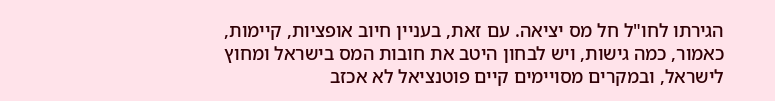הגירתו לחו"ל חל מס יציאה. עם זאת, בעניין חיוב אופציות, קיימות, כאמור, כמה גישות, ויש לבחון היטב את חובות המס בישראל ומחוץ לישראל, ובמקרים מסויימים קיים פוטנציאל לא אכזב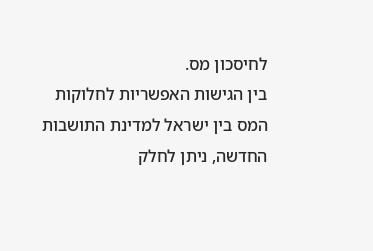לחיסכון מס.
בין הגישות האפשריות לחלוקות המס בין ישראל למדינת התושבות החדשה, ניתן לחלק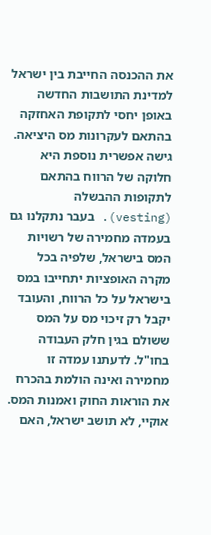את ההכנסה החייבת בין ישראל למדינת התושבות החדשה באופן יחסי לתקופת האחזקה בהתאם לעקרונות מס היציאה. גישה אפשרית נוספת היא חלוקה של הרווח בהתאם לתקופות ההבשלה (vesting). בעבר נתקלנו גם בעמדה מחמירה של רשויות המס בישראל, שלפיה בכל מקרה האופציות יתחייבו במס בישראל על כל הרווח, והעובד יקבל רק זיכוי מס על המס ששולם בגין חלק העבודה בחו"ל. לדעתנו עמדה זו מחמירה ואינה הולמת בהכרח את הוראות החוק ואמנות המס.
אוקיי, לא תושב ישראל, האם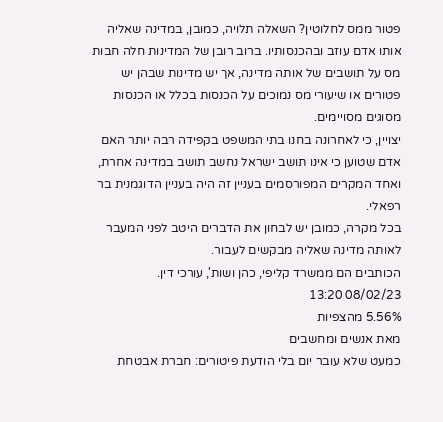פטור ממס לחלוטין? השאלה תלויה, כמובן, במדינה שאליה אותו אדם עוזב ובהכנסותיו. ברוב רובן של המדינות חלה חבות מס על תושבים של אותה מדינה, אך יש מדינות שבהן יש פטורים או שיעורי מס נמוכים על הכנסות בכלל או הכנסות מסוגים מסויימים.
יצויין, כי לאחרונה בחנו בתי המשפט בקפידה רבה יותר האם אדם שטוען כי אינו תושב ישראל נחשב תושב במדינה אחרת, ואחד המקרים המפורסמים בעניין זה היה בעניין הדוגמנית בר רפאלי.
בכל מקרה, כמובן יש לבחון את הדברים היטב לפני המעבר לאותה מדינה שאליה מבקשים לעבור.
הכותבים הם ממשרד קליפי, כהן ושות', עורכי דין.
08/02/23 13:20
5.56% מהצפיות
מאת אנשים ומחשבים
כמעט שלא עובר יום בלי הודעת פיטורים: חברת אבטחת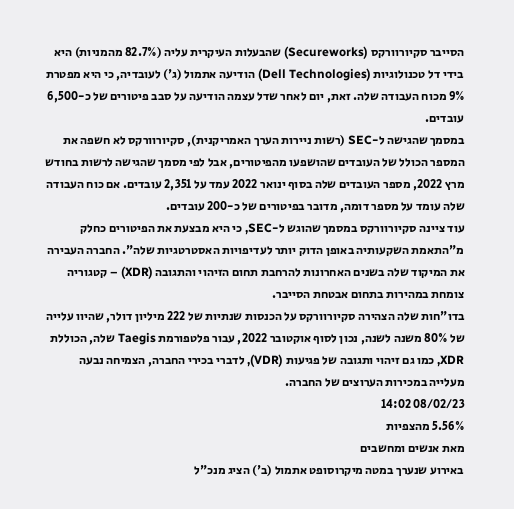הסייבר סקיורוורקס (Secureworks) שהבעלות העיקרית עליה (82.7% מהמניות) היא בידי דל טכנולוגיות (Dell Technologies) הודיעה אתמול (ג') לעובדיה, כי היא מפטרת 9% מכוח העבודה שלה. זאת, יום לאחר שדל עצמה הודיעה על סבב פיטורים של כ-6,500 עובדים.
במסמך שהגישה ל-SEC (רשות ניירות הערך האמריקנית), סקיורוורקס לא חשפה את המספר הכולל של העובדים שהושפעו מהפיטורים, אבל לפי מסמך שהגישה לרשות בחודש מרץ 2022, מספר העובדים שלה בסוף ינואר 2022 עמד על 2,351 עובדים. אם כוח העבודה שלה עומד על מספר דומה, מדובר בפיטורים של כ-200 עובדים.
עוד ציינה סקיורוורקס במסמך שהוגש ל-SEC, כי היא מבצעת את הפיטורים כחלק מ"התאמת השקעותיה באופן הדוק יותר לעדיפויות האסטרטגיות שלה". החברה העבירה את המיקוד שלה בשנים האחרונות להרחבת תחום הזיהוי והתגובה (XDR) – קטגוריה צומחת במהירות בתחום אבטחת הסייבר.
בדו"חות שלה הצהירה סקיורוורקס על הכנסות שנתיות של 222 מיליון דולר, שהיוו עלייה של 80% משנה לשנה, נכון לסוף אוקטובר 2022, עבור פלטפורמת Taegis שלה, הכוללת XDR, כמו גם זיהוי ותגובה של פגיעות (VDR), לדברי בכירי החברה, הצמיחה נבעה מעלייה במכירות הערוצים של החברה.
08/02/23 14:02
5.56% מהצפיות
מאת אנשים ומחשבים
באירוע שנערך במטה מיקרוסופט אתמול (ב') הציג מנכ"ל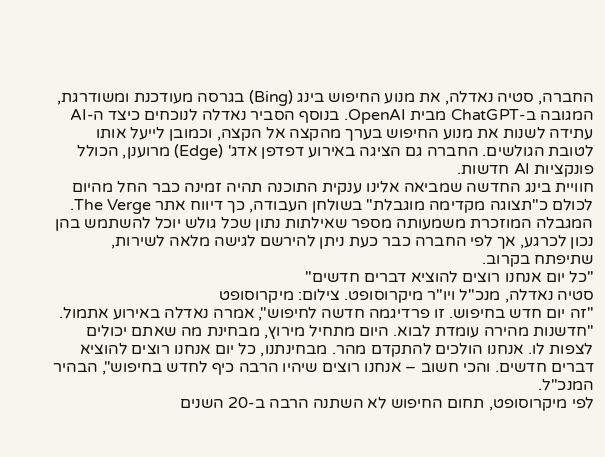החברה, סטיה נאדלה, את מנוע החיפוש בינג (Bing) בגרסה מעודכנת ומשודרגת, המגובה ב-ChatGPT מבית OpenAI. בנוסף הסביר נאדלה לנוכחים כיצד ה-AI עתידה לשנות את מנוע החיפוש בערך מהקצה אל הקצה, וכמובן לייעל אותו לטובת הגולשים. החברה גם הציגה באירוע דפדפן אדג' (Edge) מרוענן, הכולל פונקציות AI חדשות.
חוויית בינג החדשה שמביאה אלינו ענקית התוכנה תהיה זמינה כבר החל מהיום לכולם כ"תצוגה מקדימה מוגבלת" בשולחן העבודה, כך דיווח אתר The Verge. המגבלה המוזכרת משמעותה מספר שאילתות נתון שכל גולש יוכל להשתמש בהן נכון לכרגע, אך לפי החברה כבר כעת ניתן להירשם לגישה מלאה לשירות, שתיפתח בקרוב.
"כל יום אנחנו רוצים להוציא דברים חדשים"
סטיה נאדלה, מנכ"ל ויו"ר מיקרוסופט. צילום: מיקרוסופט
"זה יום חדש בחיפוש. זו פרדיגמה חדשה לחיפוש", אמרה נאדלה באירוע אתמול. "חדשנות מהירה עומדת לבוא. היום מתחיל מירוץ, מבחינת מה שאתם יכולים לצפות לו. אנחנו הולכים להתקדם מהר. מבחינתנו, כל יום אנחנו רוצים להוציא דברים חדשים. והכי חשוב – אנחנו רוצים שיהיו הרבה כיף לחדש בחיפוש", הבהיר המנכ"ל.
לפי מיקרוסופט, תחום החיפוש לא השתנה הרבה ב-20 השנים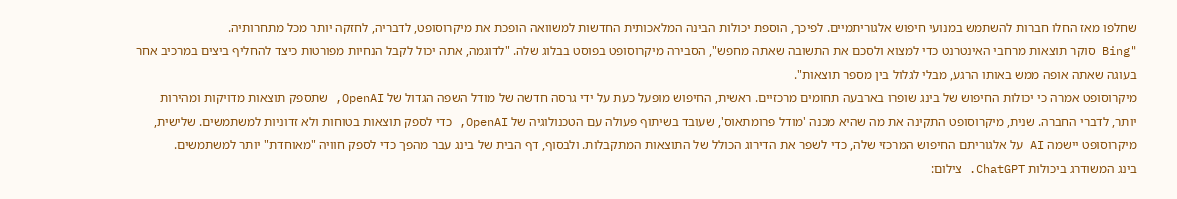שחלפו מאז החלו חברות להשתמש במנועי חיפוש אלגוריתמיים. לפיכך, הוספת יכולות הבינה המלאכותית החדשות למשוואה הופכת את מיקרוסופט, לדבריה, לחזקה יותר מכל מתחרותיה.
"Bing סוקר תוצאות מרחבי האינטרנט כדי למצוא ולסכם את התשובה שאתה מחפש", הסבירה מיקרוסופט בפוסט בבלוג שלה. "לדוגמה, אתה יכול לקבל הנחיות מפורטות כיצד להחליף ביצים במרכיב אחר בעוגה שאתה אופה ממש באותו הרגע, מבלי לגלול בין מספר תוצאות".
מיקרוסופט אמרה כי יכולות החיפוש של בינג שופרו בארבעה תחומים מרכזיים. ראשית, החיפוש מופעל כעת על ידי גרסה חדשה של מודל השפה הגדול של OpenAI, שתספק תוצאות מדויקות ומהירות יותר, לדברי החברה. שנית, מיקרוסופט התקינה את מה שהיא מכנה 'מודל פרומתאוס', שעובד בשיתוף פעולה עם הטכנולוגיה של OpenAI, כדי לספק תוצאות בטוחות ולא זדוניות למשתמשים. שלישית, מיקרוסופט יישמה AI על אלגוריתם החיפוש המרכזי שלה, כדי לשפר את הדירוג הכולל של התוצאות המתקבלות. ולבסוף, דף הבית של בינג עבר מהפך כדי לספק חוויה "מאוחדת" יותר למשתמשים.
בינג המשודרג ביכולות ChatGPT. צילום: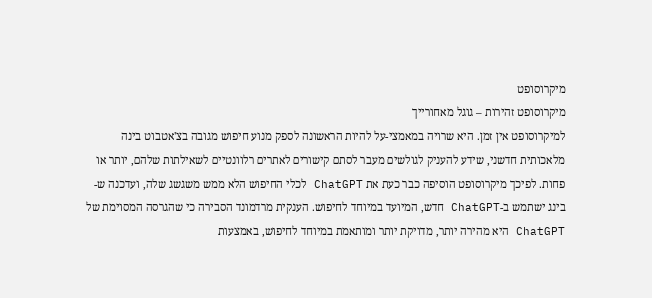מיקרוסופט
מיקרוסופט זהירות – גוגל מאחורייך
למיקרוסופט אין זמן. היא שרויה במאמצי-על להיות הראשונה לספק מנוע חיפוש מגובה בצ'אטבוט בינה מלאכותית חדשני, שידע להעניק לגולשים מעבר לסתם קישורים לאתרים רלוונטיים לשאילתות שלהם, יותר או פחות. לפיכך מיקרוסופט הוסיפה כבר כעת את ChatGPT לכלי החיפוש הלא ממש משגשג שלה, ועדכנה ש-בינג ישתמש ב-ChatGPT חדש, המיועד במיוחד לחיפוש. הענקית מרדמונד הסבירה כי שהגרסה המסוימת של ChatGPT היא מהירה יותר, מדויקת יותר ומותאמת במיוחד לחיפוש, באמצעות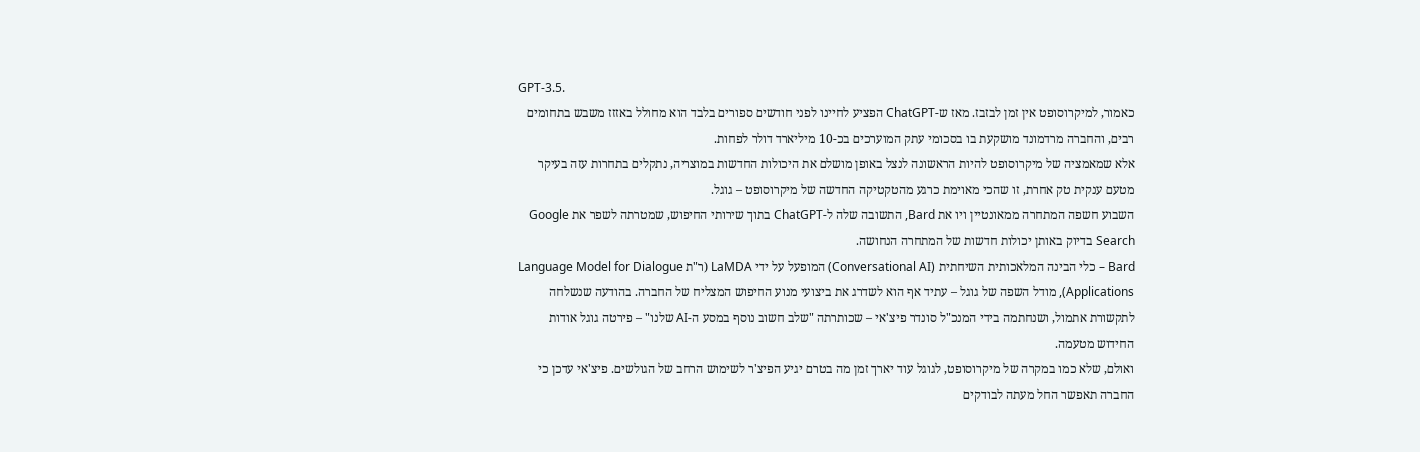GPT-3.5.
כאמור, למיקרוסופט אין זמן לבזבז. מאז ש-ChatGPT הפציע לחיינו לפני חודשים ספורים בלבד הוא מחולל באזזז משבש בתחומים רבים, והחברה מרדמונד מושקעת בו בסכומי עתק המוערכים בכ-10 מיליארד דולר לפחות.
אלא שמאמציה של מיקרוסופט להיות הראשונה לנצל באופן מושלם את היכולות החדשות במוצריה, נתקלים בתחרות עזה בעיקר מטעם ענקית טק אחרת, זו שהכי מאוימת כרגע מהטקטיקה החדשה של מיקרוסופט – גוגל.
השבוע חשפה המתחרה ממאונטיין ויו את Bard, התשובה שלה ל-ChatGPT בתוך שירותי החיפוש, שמטרתה לשפר את Google Search בדיוק באותן יכולות חדשות של המתחרה הנחושה.
Bard – כלי הבינה המלאכותית השיחתית (Conversational AI) המופעל על ידי LaMDA (ר"ת Language Model for Dialogue Applications), מודל השפה של גוגל – עתיד אף הוא לשדרג את ביצועי מנוע החיפוש המצליח של החברה. בהודעה שנשלחה לתקשורת אתמול, ושנחתמה בידי המנכ"ל סונדר פיצ'אי – שכותרתה "שלב חשוב נוסף במסע ה-AI שלנו" – פירטה גוגל אודות החידוש מטעמה.
ואולם, שלא כמו במקרה של מיקרוסופט, לגוגל עוד יארך זמן מה בטרם יגיע הפיצ'ר לשימוש הרחב של הגולשים. פיצ'אי עדכן כי החברה תאפשר החל מעתה לבודקים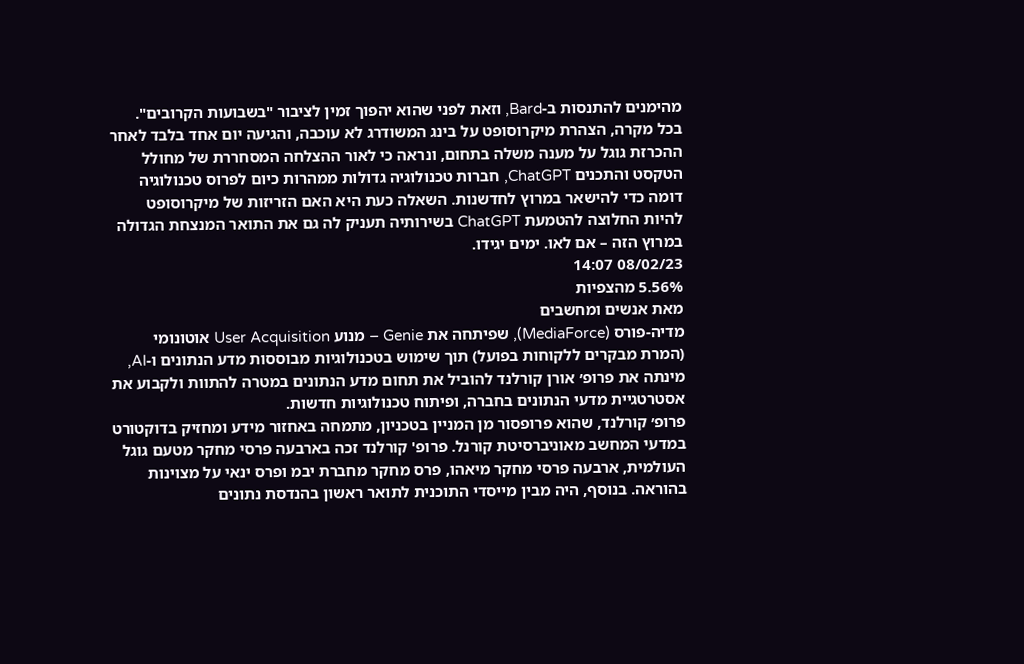מהימנים להתנסות ב-Bard, וזאת לפני שהוא יהפוך זמין לציבור "בשבועות הקרובים".
בכל מקרה, הצהרת מיקרוסופט על בינג המשודרג לא עוכבה, והגיעה יום אחד בלבד לאחר ההכרזת גוגל על מענה משלה בתחום, ונראה כי לאור ההצלחה המסחררת של מחולל הטקסט והתכנים ChatGPT, חברות טכנולוגיה גדולות ממהרות כיום לפרוס טכנולוגיה דומה כדי להישאר במרוץ לחדשנות. השאלה כעת היא האם הזריזות של מיקרוסופט להיות החלוצה להטמעת ChatGPT בשירותיה תעניק לה גם את התואר המנצחת הגדולה במרוץ הזה – אם לאו. ימים יגידו.
08/02/23 14:07
5.56% מהצפיות
מאת אנשים ומחשבים
מדיה-פורס (MediaForce), שפיתחה את Genie – מנוע User Acquisition אוטונומי (המרת מבקרים ללקוחות בפועל) תוך שימוש בטכנולוגיות מבוססות מדע הנתונים ו-AI, מינתה את פרופ׳ אורן קורלנד להוביל את תחום מדע הנתונים במטרה להתוות ולקבוע את אסטרטגיית מדעי הנתונים בחברה, ופיתוח טכנולוגיות חדשות.
פרופ׳ קורלנד, שהוא פרופסור מן המניין בטכניון, מתמחה באחזור מידע ומחזיק בדוקטורט במדעי המחשב מאוניברסיטת קורנל. פרופ' קורלנד זכה בארבעה פרסי מחקר מטעם גוגל העולמית, ארבעה פרסי מחקר מיאהו, פרס מחקר מחברת יבמ ופרס ינאי על מצוינות בהוראה. בנוסף, היה מבין מייסדי התוכנית לתואר ראשון בהנדסת נתונים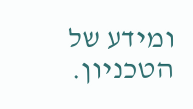ומידע של הטכניון.